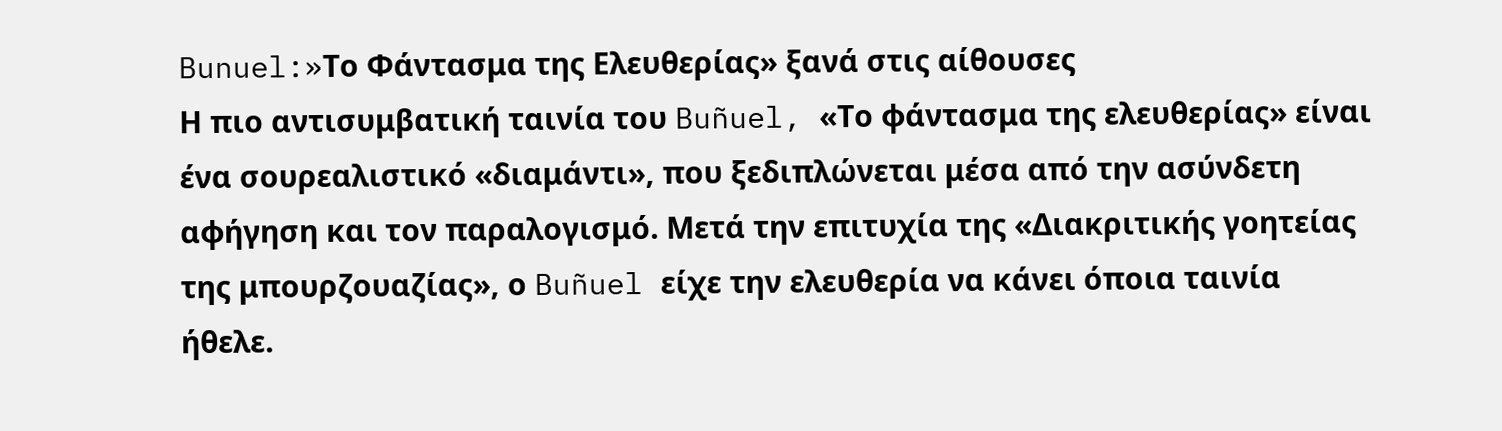Bunuel:»Το Φάντασμα της Ελευθερίας» ξανά στις αίθουσες
Η πιο αντισυμβατική ταινία του Buñuel, «Το φάντασμα της ελευθερίας» είναι ένα σουρεαλιστικό «διαμάντι», που ξεδιπλώνεται μέσα από την ασύνδετη αφήγηση και τον παραλογισμό. Μετά την επιτυχία της «Διακριτικής γοητείας της μπουρζουαζίας», ο Buñuel είχε την ελευθερία να κάνει όποια ταινία ήθελε.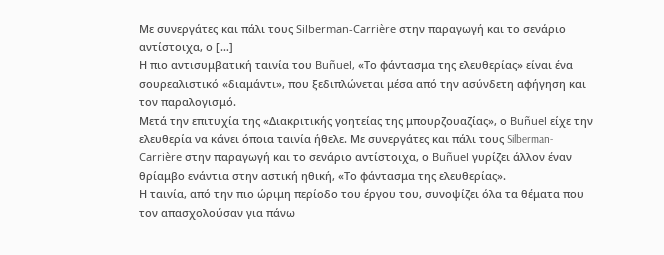Με συνεργάτες και πάλι τους Silberman-Carrière στην παραγωγή και το σενάριο αντίστοιχα, ο […]
Η πιο αντισυμβατική ταινία του Buñuel, «Το φάντασμα της ελευθερίας» είναι ένα σουρεαλιστικό «διαμάντι», που ξεδιπλώνεται μέσα από την ασύνδετη αφήγηση και τον παραλογισμό.
Μετά την επιτυχία της «Διακριτικής γοητείας της μπουρζουαζίας», ο Buñuel είχε την ελευθερία να κάνει όποια ταινία ήθελε. Με συνεργάτες και πάλι τους Silberman-Carrière στην παραγωγή και το σενάριο αντίστοιχα, ο Buñuel γυρίζει άλλον έναν θρίαμβο ενάντια στην αστική ηθική, «Το φάντασμα της ελευθερίας».
Η ταινία, από την πιο ώριμη περίοδο του έργου του, συνοψίζει όλα τα θέματα που τον απασχολούσαν για πάνω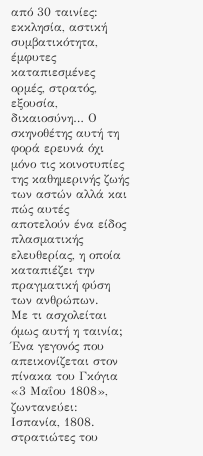από 30 ταινίες: εκκλησία, αστική συμβατικότητα, έμφυτες καταπιεσμένες ορμές, στρατός, εξουσία, δικαιοσύνη… Ο σκηνοθέτης αυτή τη φορά ερευνά όχι μόνο τις κοινοτυπίες της καθημερινής ζωής των αστών αλλά και πώς αυτές αποτελούν ένα είδος πλασματικής ελευθερίας, η οποία καταπιέζει την πραγματική φύση των ανθρώπων.
Με τι ασχολείται όμως αυτή η ταινία; Ένα γεγονός που απεικονίζεται στον πίνακα του Γκόγια «3 Μαΐου 1808», ζωντανεύει: Ισπανία, 1808. στρατιώτες του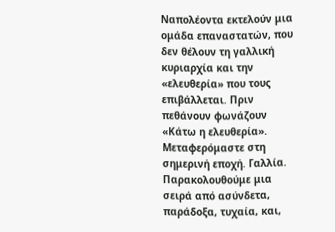Ναπολέοντα εκτελούν μια ομάδα επαναστατών, που δεν θέλουν τη γαλλική κυριαρχία και την «ελευθερία» που τους επιβάλλεται. Πριν πεθάνουν φωνάζουν «Κάτω η ελευθερία». Μεταφερόμαστε στη σημερινή εποχή. Γαλλία. Παρακολουθούμε μια σειρά από ασύνδετα, παράδοξα, τυχαία, και,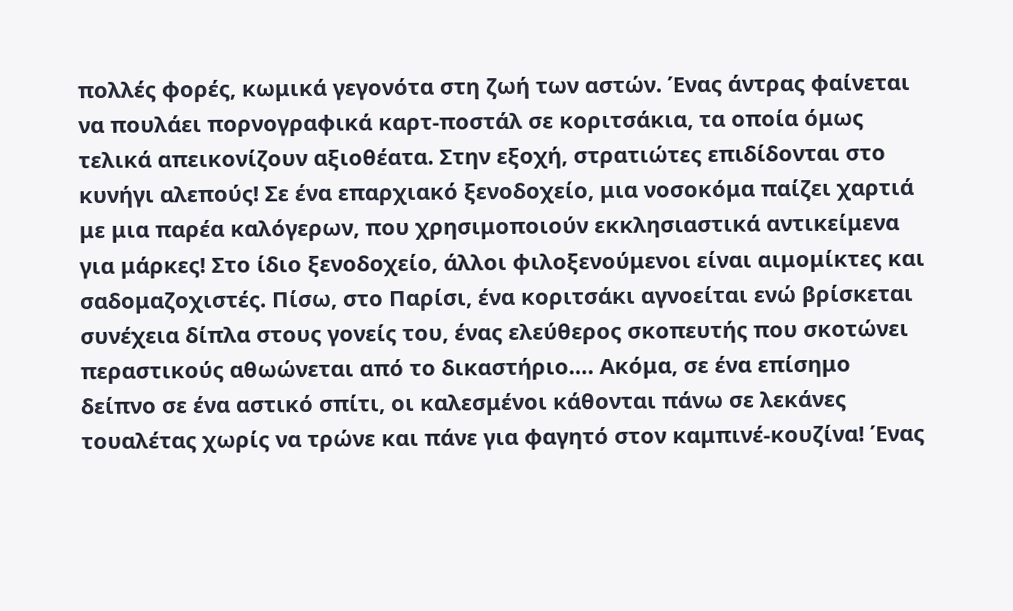πολλές φορές, κωμικά γεγονότα στη ζωή των αστών. Ένας άντρας φαίνεται να πουλάει πορνογραφικά καρτ-ποστάλ σε κοριτσάκια, τα οποία όμως τελικά απεικονίζουν αξιοθέατα. Στην εξοχή, στρατιώτες επιδίδονται στο κυνήγι αλεπούς! Σε ένα επαρχιακό ξενοδοχείο, μια νοσοκόμα παίζει χαρτιά με μια παρέα καλόγερων, που χρησιμοποιούν εκκλησιαστικά αντικείμενα για μάρκες! Στο ίδιο ξενοδοχείο, άλλοι φιλοξενούμενοι είναι αιμομίκτες και σαδομαζοχιστές. Πίσω, στο Παρίσι, ένα κοριτσάκι αγνοείται ενώ βρίσκεται συνέχεια δίπλα στους γονείς του, ένας ελεύθερος σκοπευτής που σκοτώνει περαστικούς αθωώνεται από το δικαστήριο…. Ακόμα, σε ένα επίσημο δείπνο σε ένα αστικό σπίτι, οι καλεσμένοι κάθονται πάνω σε λεκάνες τουαλέτας χωρίς να τρώνε και πάνε για φαγητό στον καμπινέ-κουζίνα! Ένας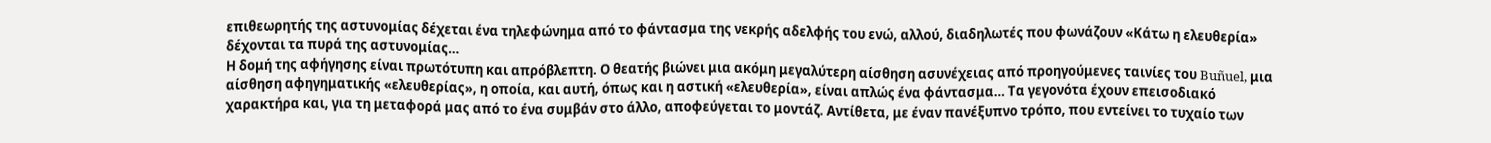επιθεωρητής της αστυνομίας δέχεται ένα τηλεφώνημα από το φάντασμα της νεκρής αδελφής του ενώ, αλλού, διαδηλωτές που φωνάζουν «Κάτω η ελευθερία» δέχονται τα πυρά της αστυνομίας…
Η δομή της αφήγησης είναι πρωτότυπη και απρόβλεπτη. Ο θεατής βιώνει μια ακόμη μεγαλύτερη αίσθηση ασυνέχειας από προηγούμενες ταινίες του Buñuel, μια αίσθηση αφηγηματικής «ελευθερίας», η οποία, και αυτή, όπως και η αστική «ελευθερία», είναι απλώς ένα φάντασμα… Τα γεγονότα έχουν επεισοδιακό χαρακτήρα και, για τη μεταφορά μας από το ένα συμβάν στο άλλο, αποφεύγεται το μοντάζ. Αντίθετα, με έναν πανέξυπνο τρόπο, που εντείνει το τυχαίο των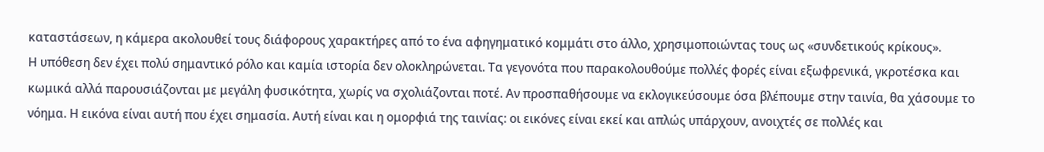καταστάσεων, η κάμερα ακολουθεί τους διάφορους χαρακτήρες από το ένα αφηγηματικό κομμάτι στο άλλο, χρησιμοποιώντας τους ως «συνδετικούς κρίκους».
Η υπόθεση δεν έχει πολύ σημαντικό ρόλο και καμία ιστορία δεν ολοκληρώνεται. Τα γεγονότα που παρακολουθούμε πολλές φορές είναι εξωφρενικά, γκροτέσκα και κωμικά αλλά παρουσιάζονται με μεγάλη φυσικότητα, χωρίς να σχολιάζονται ποτέ. Αν προσπαθήσουμε να εκλογικεύσουμε όσα βλέπουμε στην ταινία, θα χάσουμε το νόημα. Η εικόνα είναι αυτή που έχει σημασία. Αυτή είναι και η ομορφιά της ταινίας: οι εικόνες είναι εκεί και απλώς υπάρχουν, ανοιχτές σε πολλές και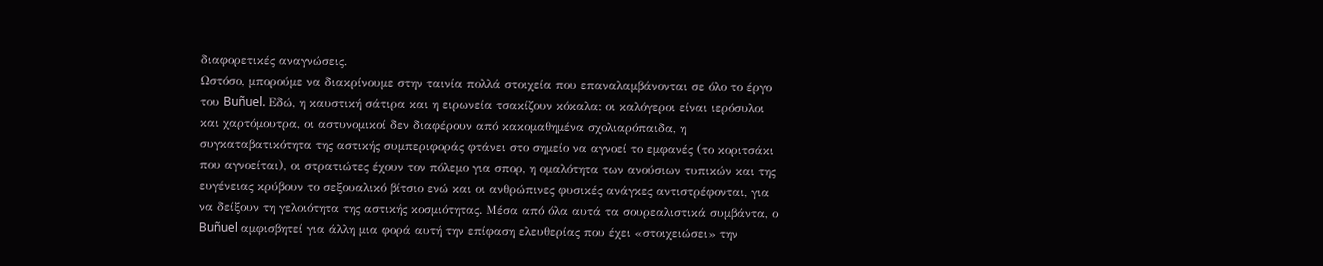διαφορετικές αναγνώσεις.
Ωστόσο, μπορούμε να διακρίνουμε στην ταινία πολλά στοιχεία που επαναλαμβάνονται σε όλο το έργο του Buñuel. Εδώ, η καυστική σάτιρα και η ειρωνεία τσακίζουν κόκαλα: οι καλόγεροι είναι ιερόσυλοι και χαρτόμουτρα, οι αστυνομικοί δεν διαφέρουν από κακομαθημένα σχολιαρόπαιδα, η συγκαταβατικότητα της αστικής συμπεριφοράς φτάνει στο σημείο να αγνοεί το εμφανές (το κοριτσάκι που αγνοείται), οι στρατιώτες έχουν τον πόλεμο για σπορ, η ομαλότητα των ανούσιων τυπικών και της ευγένειας κρύβουν το σεξουαλικό βίτσιο ενώ και οι ανθρώπινες φυσικές ανάγκες αντιστρέφονται, για να δείξουν τη γελοιότητα της αστικής κοσμιότητας. Μέσα από όλα αυτά τα σουρεαλιστικά συμβάντα, ο Buñuel αμφισβητεί για άλλη μια φορά αυτή την επίφαση ελευθερίας που έχει «στοιχειώσει» την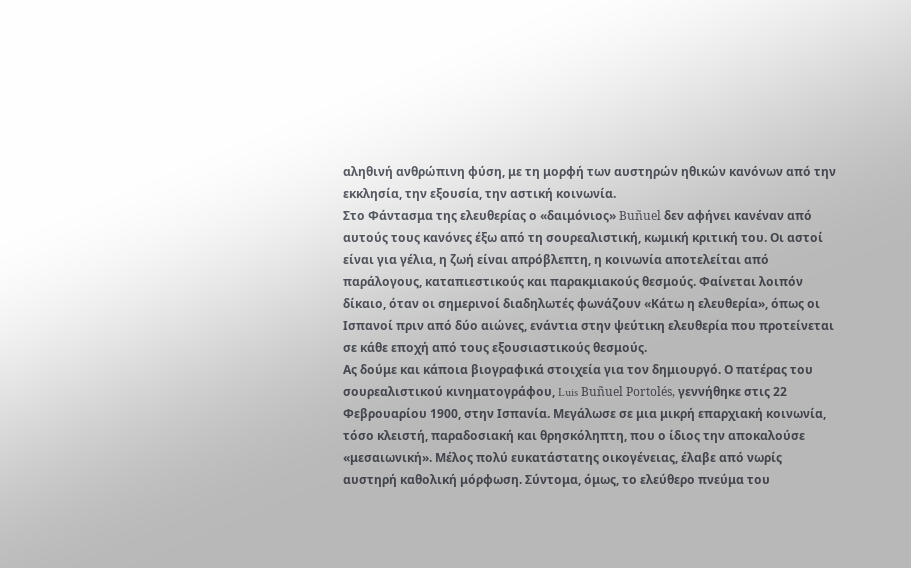αληθινή ανθρώπινη φύση, με τη μορφή των αυστηρών ηθικών κανόνων από την εκκλησία, την εξουσία, την αστική κοινωνία.
Στο Φάντασμα της ελευθερίας ο «δαιμόνιος» Buñuel δεν αφήνει κανέναν από αυτούς τους κανόνες έξω από τη σουρεαλιστική, κωμική κριτική του. Οι αστοί είναι για γέλια, η ζωή είναι απρόβλεπτη, η κοινωνία αποτελείται από παράλογους, καταπιεστικούς και παρακμιακούς θεσμούς. Φαίνεται λοιπόν δίκαιο, όταν οι σημερινοί διαδηλωτές φωνάζουν «Κάτω η ελευθερία», όπως οι Ισπανοί πριν από δύο αιώνες, ενάντια στην ψεύτικη ελευθερία που προτείνεται σε κάθε εποχή από τους εξουσιαστικούς θεσμούς.
Ας δούμε και κάποια βιογραφικά στοιχεία για τον δημιουργό. Ο πατέρας του σουρεαλιστικού κινηματογράφου, Luis Buñuel Portolés, γεννήθηκε στις 22 Φεβρουαρίου 1900, στην Ισπανία. Μεγάλωσε σε μια μικρή επαρχιακή κοινωνία, τόσο κλειστή, παραδοσιακή και θρησκόληπτη, που ο ίδιος την αποκαλούσε «μεσαιωνική». Μέλος πολύ ευκατάστατης οικογένειας, έλαβε από νωρίς αυστηρή καθολική μόρφωση. Σύντομα, όμως, το ελεύθερο πνεύμα του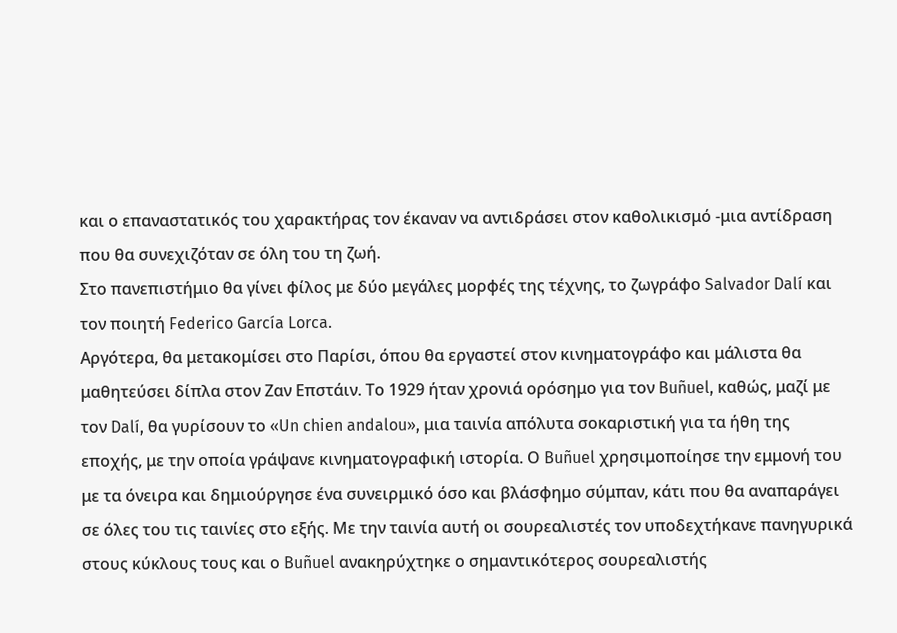και ο επαναστατικός του χαρακτήρας τον έκαναν να αντιδράσει στον καθολικισμό -μια αντίδραση που θα συνεχιζόταν σε όλη του τη ζωή.
Στο πανεπιστήμιο θα γίνει φίλος με δύο μεγάλες μορφές της τέχνης, το ζωγράφο Salvador Dalí και τον ποιητή Federico García Lorca.
Αργότερα, θα μετακομίσει στο Παρίσι, όπου θα εργαστεί στον κινηματογράφο και μάλιστα θα μαθητεύσει δίπλα στον Ζαν Επστάιν. Το 1929 ήταν χρονιά ορόσημο για τον Buñuel, καθώς, μαζί με τον Dalí, θα γυρίσουν το «Un chien andalou», μια ταινία απόλυτα σοκαριστική για τα ήθη της εποχής, με την οποία γράψανε κινηματογραφική ιστορία. Ο Buñuel χρησιμοποίησε την εμμονή του με τα όνειρα και δημιούργησε ένα συνειρμικό όσο και βλάσφημο σύμπαν, κάτι που θα αναπαράγει σε όλες του τις ταινίες στο εξής. Με την ταινία αυτή οι σουρεαλιστές τον υποδεχτήκανε πανηγυρικά στους κύκλους τους και ο Buñuel ανακηρύχτηκε ο σημαντικότερος σουρεαλιστής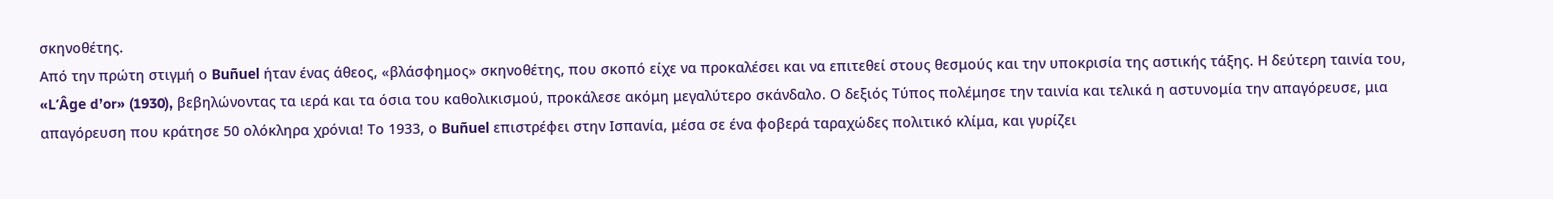σκηνοθέτης.
Από την πρώτη στιγμή ο Buñuel ήταν ένας άθεος, «βλάσφημος» σκηνοθέτης, που σκοπό είχε να προκαλέσει και να επιτεθεί στους θεσμούς και την υποκρισία της αστικής τάξης. Η δεύτερη ταινία του, «L’Âge d’or» (1930), βεβηλώνοντας τα ιερά και τα όσια του καθολικισμού, προκάλεσε ακόμη μεγαλύτερο σκάνδαλο. Ο δεξιός Τύπος πολέμησε την ταινία και τελικά η αστυνομία την απαγόρευσε, μια απαγόρευση που κράτησε 50 ολόκληρα χρόνια! Το 1933, ο Buñuel επιστρέφει στην Ισπανία, μέσα σε ένα φοβερά ταραχώδες πολιτικό κλίμα, και γυρίζει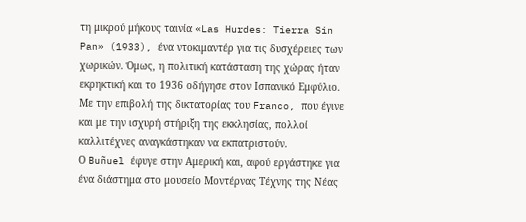τη μικρού μήκους ταινία «Las Hurdes: Tierra Sin Pan» (1933), ένα ντοκιμαντέρ για τις δυσχέρειες των χωρικών. Όμως, η πολιτική κατάσταση της χώρας ήταν εκρηκτική και το 1936 οδήγησε στον Ισπανικό Εμφύλιο. Με την επιβολή της δικτατορίας του Franco, που έγινε και με την ισχυρή στήριξη της εκκλησίας, πολλοί καλλιτέχνες αναγκάστηκαν να εκπατριστούν.
Ο Buñuel έφυγε στην Αμερική και, αφού εργάστηκε για ένα διάστημα στο μουσείο Μοντέρνας Τέχνης της Νέας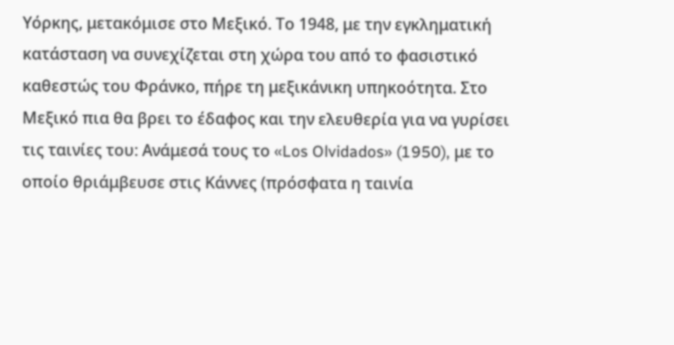Υόρκης, μετακόμισε στο Μεξικό. Το 1948, με την εγκληματική κατάσταση να συνεχίζεται στη χώρα του από το φασιστικό καθεστώς του Φράνκο, πήρε τη μεξικάνικη υπηκοότητα. Στο Μεξικό πια θα βρει το έδαφος και την ελευθερία για να γυρίσει τις ταινίες του: Ανάμεσά τους το «Los Olvidados» (1950), με το οποίο θριάμβευσε στις Κάννες (πρόσφατα η ταινία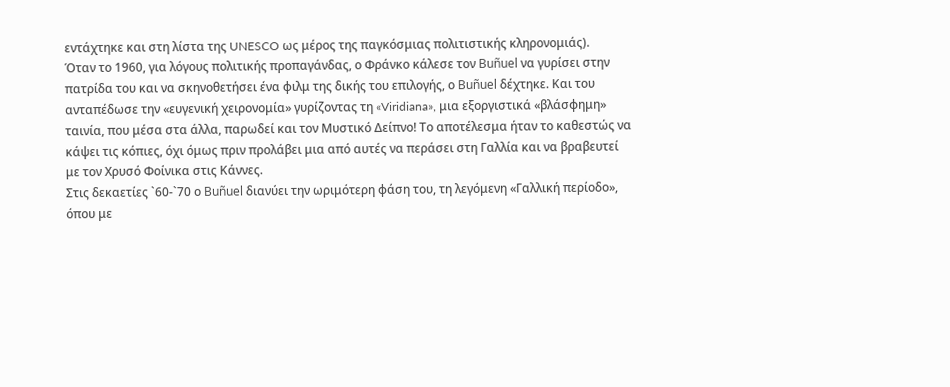εντάχτηκε και στη λίστα της UNESCO ως μέρος της παγκόσμιας πολιτιστικής κληρονομιάς).
Όταν το 1960, για λόγους πολιτικής προπαγάνδας, ο Φράνκο κάλεσε τον Buñuel να γυρίσει στην πατρίδα του και να σκηνοθετήσει ένα φιλμ της δικής του επιλογής, ο Buñuel δέχτηκε. Και του ανταπέδωσε την «ευγενική χειρονομία» γυρίζοντας τη «Viridiana», μια εξοργιστικά «βλάσφημη» ταινία, που μέσα στα άλλα, παρωδεί και τον Μυστικό Δείπνο! Το αποτέλεσμα ήταν το καθεστώς να κάψει τις κόπιες, όχι όμως πριν προλάβει μια από αυτές να περάσει στη Γαλλία και να βραβευτεί με τον Χρυσό Φοίνικα στις Κάννες.
Στις δεκαετίες `60-`70 ο Buñuel διανύει την ωριμότερη φάση του, τη λεγόμενη «Γαλλική περίοδο», όπου με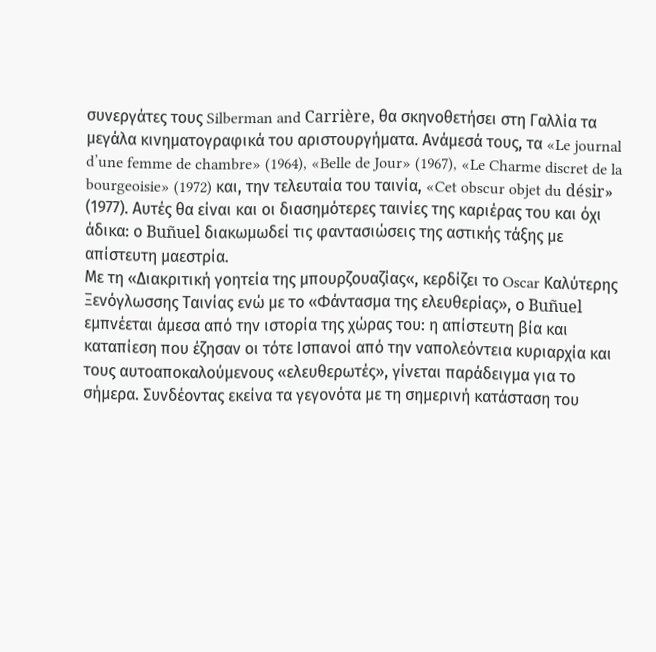συνεργάτες τους Silberman and Carrière, θα σκηνοθετήσει στη Γαλλία τα μεγάλα κινηματογραφικά του αριστουργήματα. Ανάμεσά τους, τα «Le journal d’une femme de chambre» (1964), «Belle de Jour» (1967), «Le Charme discret de la bourgeoisie» (1972) και, την τελευταία του ταινία, «Cet obscur objet du désir» (1977). Αυτές θα είναι και οι διασημότερες ταινίες της καριέρας του και όχι άδικα: ο Buñuel διακωμωδεί τις φαντασιώσεις της αστικής τάξης με απίστευτη μαεστρία.
Με τη «Διακριτική γοητεία της μπουρζουαζίας«, κερδίζει το Oscar Καλύτερης Ξενόγλωσσης Ταινίας ενώ με το «Φάντασμα της ελευθερίας», ο Buñuel εμπνέεται άμεσα από την ιστορία της χώρας του: η απίστευτη βία και καταπίεση που έζησαν οι τότε Ισπανοί από την ναπολεόντεια κυριαρχία και τους αυτοαποκαλούμενους «ελευθερωτές», γίνεται παράδειγμα για το σήμερα. Συνδέοντας εκείνα τα γεγονότα με τη σημερινή κατάσταση του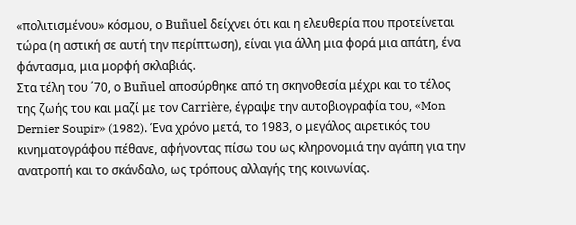«πολιτισμένου» κόσμου, ο Buñuel δείχνει ότι και η ελευθερία που προτείνεται τώρα (η αστική σε αυτή την περίπτωση), είναι για άλλη μια φορά μια απάτη, ένα φάντασμα, μια μορφή σκλαβιάς.
Στα τέλη του ΄70, ο Buñuel αποσύρθηκε από τη σκηνοθεσία μέχρι και το τέλος της ζωής του και μαζί με τον Carrière, έγραψε την αυτοβιογραφία του, «Mon Dernier Soupir» (1982). Ένα χρόνο μετά, το 1983, ο μεγάλος αιρετικός του κινηματογράφου πέθανε, αφήνοντας πίσω του ως κληρονομιά την αγάπη για την ανατροπή και το σκάνδαλο, ως τρόπους αλλαγής της κοινωνίας.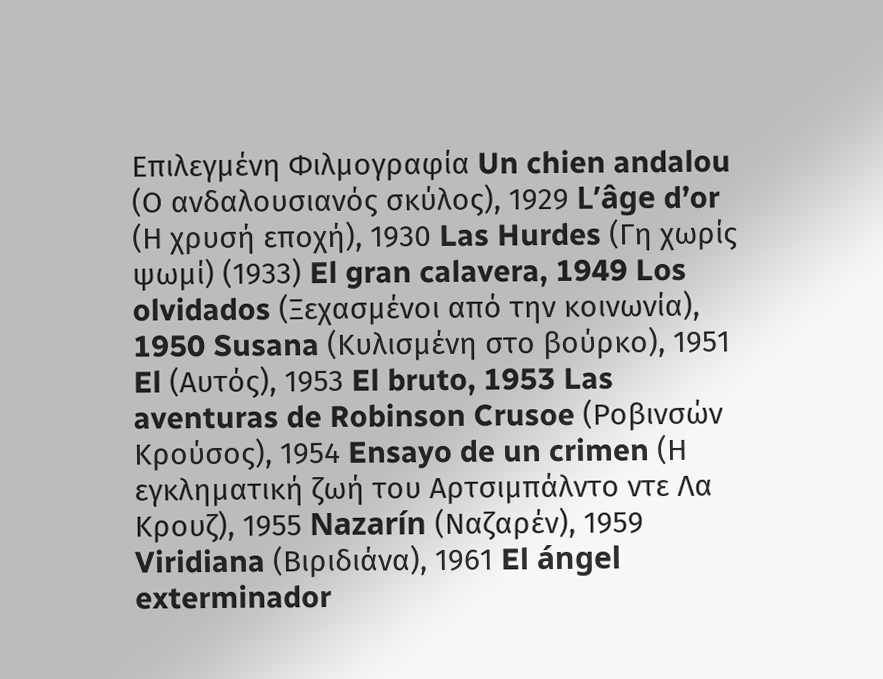Επιλεγμένη Φιλμογραφία Un chien andalou (Ο ανδαλουσιανός σκύλος), 1929 L’âge d’or (Η χρυσή εποχή), 1930 Las Hurdes (Γη χωρίς ψωμί) (1933) El gran calavera, 1949 Los olvidados (Ξεχασμένοι από την κοινωνία), 1950 Susana (Κυλισμένη στο βούρκο), 1951 El (Αυτός), 1953 El bruto, 1953 Las aventuras de Robinson Crusoe (Ροβινσών Κρούσος), 1954 Ensayo de un crimen (Η εγκληματική ζωή του Αρτσιμπάλντο ντε Λα Κρουζ), 1955 Nazarín (Ναζαρέν), 1959 Viridiana (Βιριδιάνα), 1961 El ángel exterminador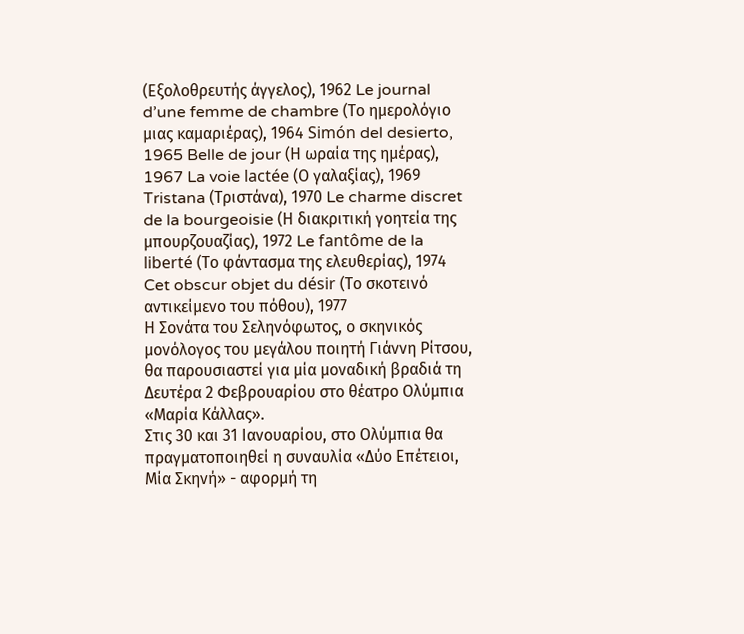(Εξολοθρευτής άγγελος), 1962 Le journal d’une femme de chambre (Το ημερολόγιο μιας καμαριέρας), 1964 Simón del desierto, 1965 Belle de jour (Η ωραία της ημέρας), 1967 La voie lactée (Ο γαλαξίας), 1969 Tristana (Τριστάνα), 1970 Le charme discret de la bourgeoisie (Η διακριτική γοητεία της μπουρζουαζίας), 1972 Le fantôme de la liberté (Το φάντασμα της ελευθερίας), 1974 Cet obscur objet du désir (Το σκοτεινό αντικείμενο του πόθου), 1977
Η Σονάτα του Σεληνόφωτος, ο σκηνικός μονόλογος του μεγάλου ποιητή Γιάννη Ρίτσου, θα παρουσιαστεί για μία μοναδική βραδιά τη Δευτέρα 2 Φεβρουαρίου στο θέατρο Ολύμπια «Μαρία Κάλλας».
Στις 30 και 31 Ιανουαρίου, στο Ολύμπια θα πραγματοποιηθεί η συναυλία «Δύο Επέτειοι, Μία Σκηνή» - αφορμή τη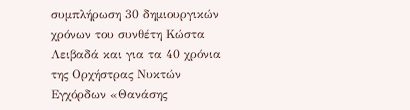συμπλήρωση 30 δημιουργικών χρόνων του συνθέτη Κώστα Λειβαδά και για τα 40 χρόνια της Ορχήστρας Νυκτών Εγχόρδων «Θανάσης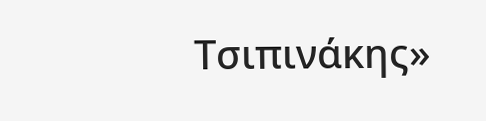Τσιπινάκης»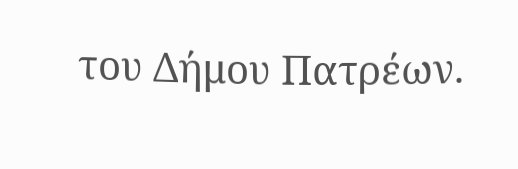του Δήμου Πατρέων.